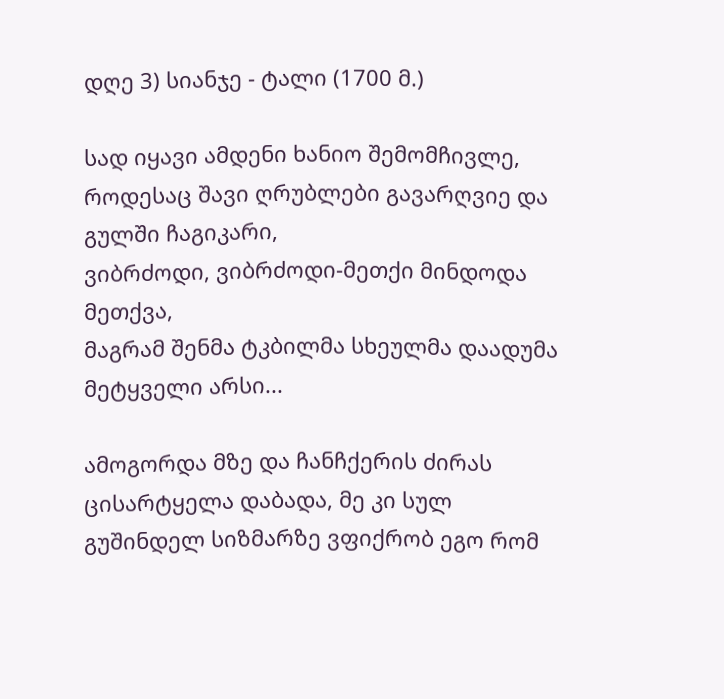დღე 3) სიანჯე - ტალი (1700 მ.)

სად იყავი ამდენი ხანიო შემომჩივლე,
როდესაც შავი ღრუბლები გავარღვიე და გულში ჩაგიკარი,
ვიბრძოდი, ვიბრძოდი-მეთქი მინდოდა მეთქვა,
მაგრამ შენმა ტკბილმა სხეულმა დაადუმა მეტყველი არსი...

ამოგორდა მზე და ჩანჩქერის ძირას ცისარტყელა დაბადა, მე კი სულ გუშინდელ სიზმარზე ვფიქრობ ეგო რომ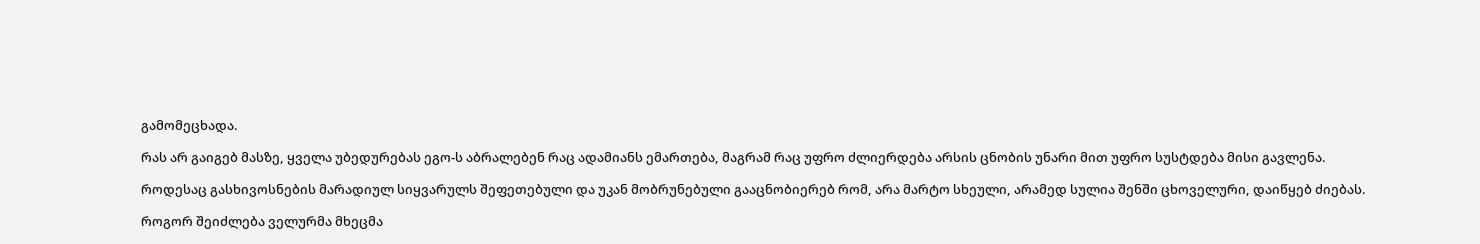გამომეცხადა.

რას არ გაიგებ მასზე, ყველა უბედურებას ეგო-ს აბრალებენ რაც ადამიანს ემართება, მაგრამ რაც უფრო ძლიერდება არსის ცნობის უნარი მით უფრო სუსტდება მისი გავლენა.

როდესაც გასხივოსნების მარადიულ სიყვარულს შეფეთებული და უკან მობრუნებული გააცნობიერებ რომ, არა მარტო სხეული, არამედ სულია შენში ცხოველური, დაიწყებ ძიებას.

როგორ შეიძლება ველურმა მხეცმა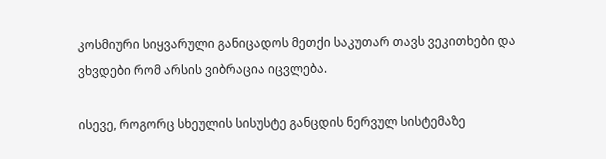კოსმიური სიყვარული განიცადოს მეთქი საკუთარ თავს ვეკითხები და ვხვდები რომ არსის ვიბრაცია იცვლება.

ისევე, როგორც სხეულის სისუსტე განცდის ნერვულ სისტემაზე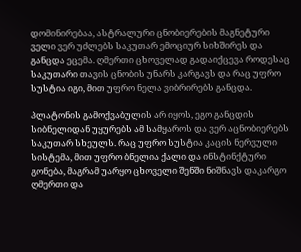დომინირებაა, ასტრალური ცნობიერების მაგნეტური ველი ვერ უძლებს საკუთარ ემოციურ სიხშირეს და განცდა ეცემა. ღმერთი ცხოველად გადაიქცევა როდესაც საკუთარი თავის ცნობის უნარს კარგავს და რაც უფრო სუსტია იგი, მით უფრო ნელა ვიბრირებს განცდა.

პლატონის გამოქვაბულის არ იყოს, ეგო განცდის სიბნელიდან უყურებს ამ სამყაროს და ვერ აცნობიერებს საკუთარ სხეულს. რაც უფრო სუსტია კაცის ნერვული სისტემა, მით უფრო ბნელია ქალი და ინსტინქტური გონება, მაგრამ უარყო ცხოველი შენში ნიშნავს დაკარგო ღმერთი და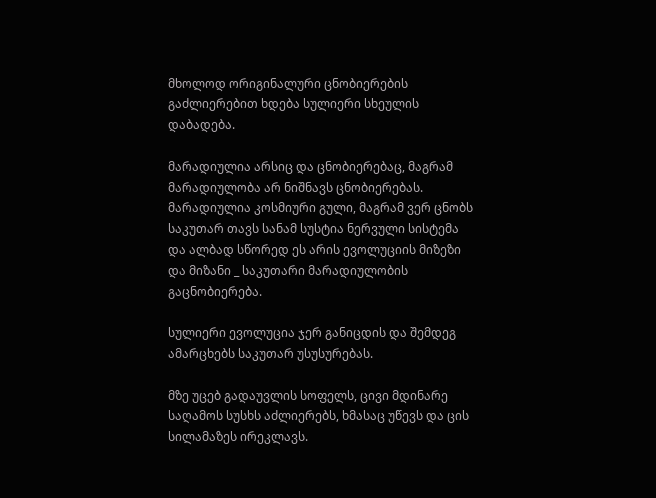მხოლოდ ორიგინალური ცნობიერების გაძლიერებით ხდება სულიერი სხეულის დაბადება.

მარადიულია არსიც და ცნობიერებაც, მაგრამ მარადიულობა არ ნიშნავს ცნობიერებას. მარადიულია კოსმიური გული, მაგრამ ვერ ცნობს საკუთარ თავს სანამ სუსტია ნერვული სისტემა და ალბად სწორედ ეს არის ევოლუციის მიზეზი და მიზანი _ საკუთარი მარადიულობის გაცნობიერება.

სულიერი ევოლუცია ჯერ განიცდის და შემდეგ ამარცხებს საკუთარ უსუსურებას.

მზე უცებ გადაუვლის სოფელს, ცივი მდინარე საღამოს სუსხს აძლიერებს, ხმასაც უწევს და ცის სილამაზეს ირეკლავს.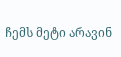ჩემს მეტი არავინ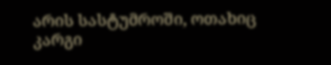არის სასტუმროში, ოთახიც კარგი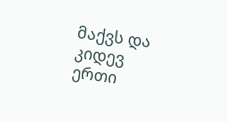მაქვს და კიდევ ერთი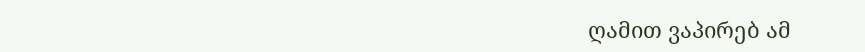ღამით ვაპირებ ამ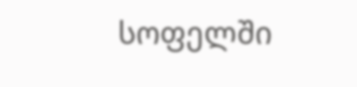სოფელში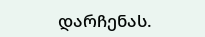დარჩენას.